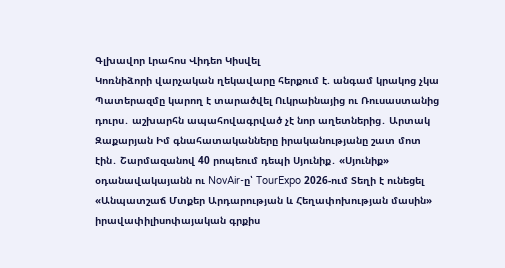Գլխավոր Լրահոս Վիդեո Կիսվել
Կոռնիձորի վարչական ղեկավարը հերքում է. անգամ կրակոց չկա Պատերազմը կարող է տարածվել Ուկրաինայից ու Ռուսաստանից դուրս․ աշխարհն ապահովագրված չէ նոր աղետներից․ Արտակ Զաքարյան Իմ գնահատականները իրականությանը շատ մոտ էին․ Շարմազանով 40 րոպեում դեպի Սյունիք․ «Սյունիք» օդանավակայանն ու NovAir-ը՝ TourExpo 2026-ում Տեղի է ունեցել «Անպատշաճ Մտքեր Արդարության և Հեղափոխության մասին» իրավափիլիսոփայական գրքիս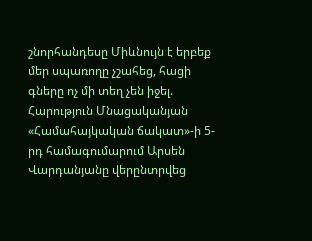շնորհանդեսը Միևնույն է երբեք մեր սպառողը չշահեց, հացի գները ոչ մի տեղ չեն իջել. Հարություն Մնացականյան «Համահայկական ճակատ»-ի 5-րդ համագումարում Արսեն Վարդանյանը վերընտրվեց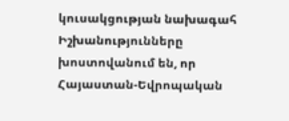կուսակցության նախագահ Իշխանությունները խոստովանում են, որ Հայաստան-Եվրոպական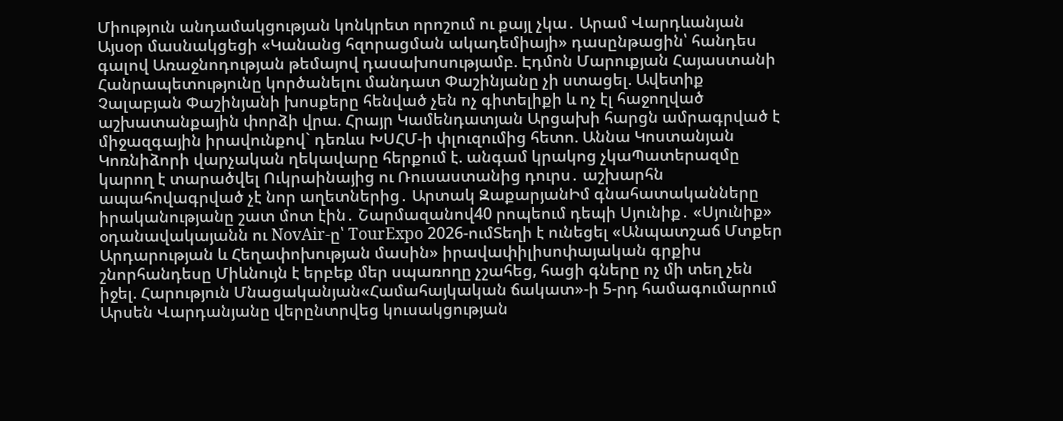Միություն անդամակցության կոնկրետ որոշում ու քայլ չկա․ Արամ Վարդևանյան Այսօր մասնակցեցի «Կանանց հզորացման ակադեմիայի» դասընթացին՝ հանդես գալով Առաջնոդության թեմայով դասախոսությամբ. Էդմոն Մարուքյան Հայաստանի Հանրապետությունը կործանելու մանդատ Փաշինյանը չի ստացել. Ավետիք Չալաբյան Փաշինյանի խոսքերը հենված չեն ոչ գիտելիքի և ոչ էլ հաջողված աշխատանքային փորձի վրա. Հրայր Կամենդատյան Արցախի հարցն ամրագրված է միջազգային իրավունքով` դեռևս ԽՍՀՄ-ի փլուզումից հետո. Աննա Կոստանյան
Կոռնիձորի վարչական ղեկավարը հերքում է. անգամ կրակոց չկաՊատերազմը կարող է տարածվել Ուկրաինայից ու Ռուսաստանից դուրս․ աշխարհն ապահովագրված չէ նոր աղետներից․ Արտակ ԶաքարյանԻմ գնահատականները իրականությանը շատ մոտ էին․ Շարմազանով40 րոպեում դեպի Սյունիք․ «Սյունիք» օդանավակայանն ու NovAir-ը՝ TourExpo 2026-ումՏեղի է ունեցել «Անպատշաճ Մտքեր Արդարության և Հեղափոխության մասին» իրավափիլիսոփայական գրքիս շնորհանդեսը Միևնույն է երբեք մեր սպառողը չշահեց, հացի գները ոչ մի տեղ չեն իջել. Հարություն Մնացականյան«Համահայկական ճակատ»-ի 5-րդ համագումարում Արսեն Վարդանյանը վերընտրվեց կուսակցության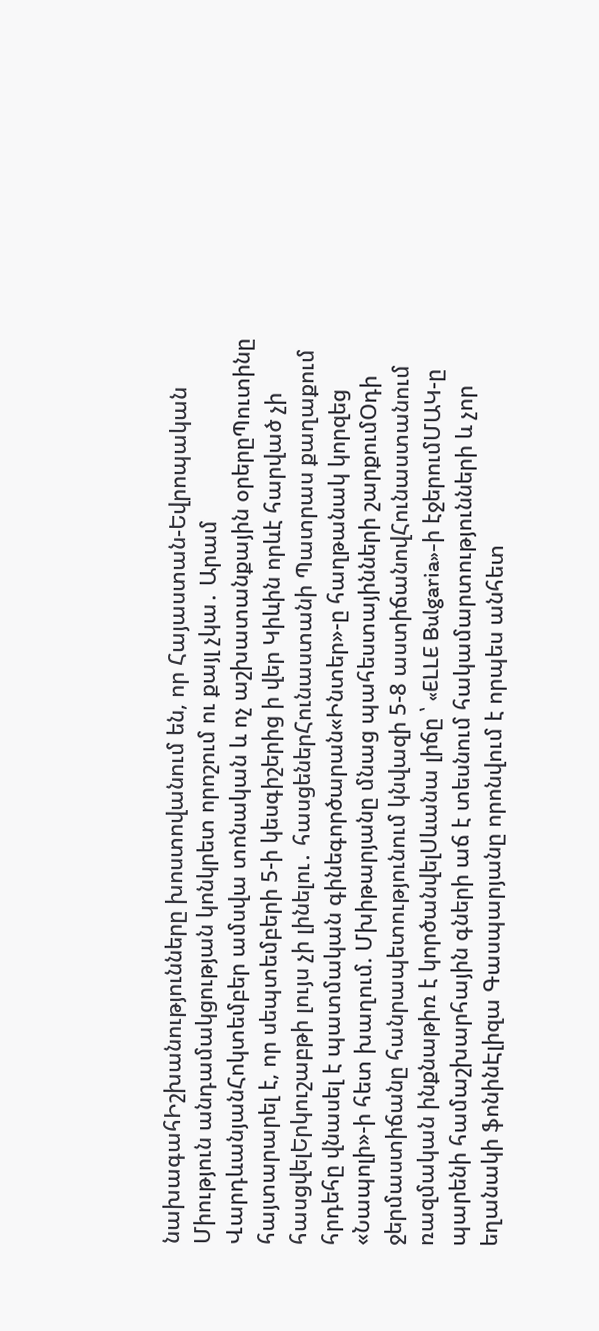նախագահԻշխանությունները խոստովանում են, որ Հայաստան-Եվրոպական Միություն անդամակցության կոնկրետ որոշում ու քայլ չկա․ Արամ ՎարդևանյանՀոկտեմբեր ամսվա տոնական և ոչ աշխատանքային օրերըՊուտինը հայտարարել է, որ սեպտեմբերի 5-ի կեսգիշերից ի վեր Կիևին որևէ հարված չի հասցվելԵրկուշաբթի լույս չի լինելու․ հասցեներՀունաստանի Պատրաս քաղաքում հրդեհը վնասել է պատմական գինեգործարան«Ինտեր»-ը հաղթանակ կորզեց «Նապոլի»-ի հետ խաղում. Մխիթարյանը մնաց պահեստայինների շարքումՕդի ջերմաստիճանը հանրապետությունում կնվազի 5-8 աստիճանովՀունաստանում ռազմական ինքնաթիռ է կործանվելՍևանա լիճը ՝ «ELLE Bulgaria»-ի էջերումՄԱԿ-ը պարենի համաշխարհային գների աճ է տեսնում հակամարտությունների և չոր եղանակի ֆոնինԷլիզա Գասպարյանը որոնվում է որպես անհետ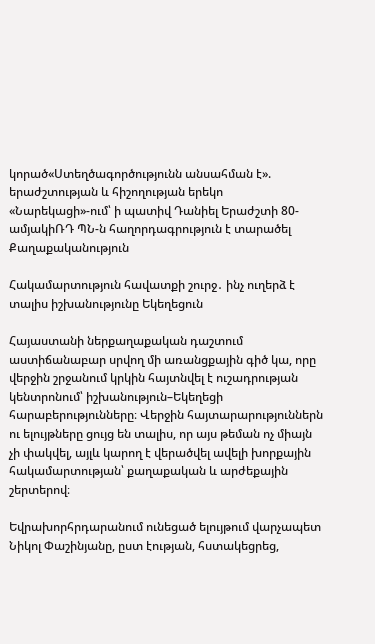կորած«Ստեղծագործությունն անսահման է». երաժշտության և հիշողության երեկո «Նարեկացի»-ում՝ ի պատիվ Դանիել Երաժշտի 80-ամյակիՌԴ ՊՆ-ն հաղորդագրություն է տարածել
Քաղաքականություն

Հակամարտություն հավատքի շուրջ․ ինչ ուղերձ է տալիս իշխանությունը Եկեղեցուն

Հայաստանի ներքաղաքական դաշտում աստիճանաբար սրվող մի առանցքային գիծ կա, որը վերջին շրջանում կրկին հայտնվել է ուշադրության կենտրոնում՝ իշխանություն–Եկեղեցի հարաբերությունները։ Վերջին հայտարարություններն ու ելույթները ցույց են տալիս, որ այս թեման ոչ միայն չի փակվել, այլև կարող է վերածվել ավելի խորքային հակամարտության՝ քաղաքական և արժեքային շերտերով։

Եվրախորհրդարանում ունեցած ելույթում վարչապետ Նիկոլ Փաշինյանը, ըստ էության, հստակեցրեց,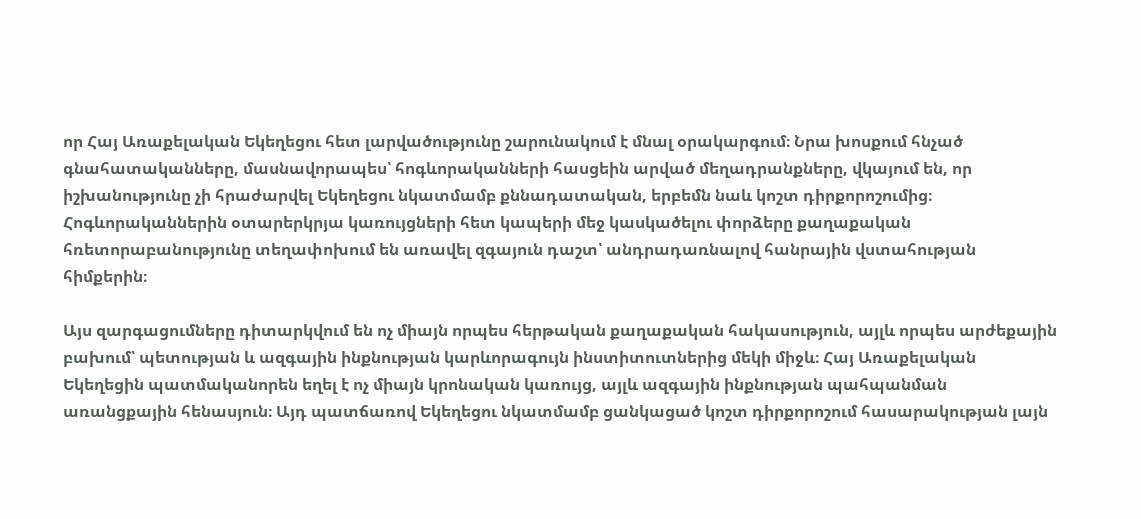որ Հայ Առաքելական Եկեղեցու հետ լարվածությունը շարունակում է մնալ օրակարգում։ Նրա խոսքում հնչած գնահատականները, մասնավորապես՝ հոգևորականների հասցեին արված մեղադրանքները, վկայում են, որ իշխանությունը չի հրաժարվել Եկեղեցու նկատմամբ քննադատական, երբեմն նաև կոշտ դիրքորոշումից։ Հոգևորականներին օտարերկրյա կառույցների հետ կապերի մեջ կասկածելու փորձերը քաղաքական հռետորաբանությունը տեղափոխում են առավել զգայուն դաշտ՝ անդրադառնալով հանրային վստահության հիմքերին։

Այս զարգացումները դիտարկվում են ոչ միայն որպես հերթական քաղաքական հակասություն, այլև որպես արժեքային բախում՝ պետության և ազգային ինքնության կարևորագույն ինստիտուտներից մեկի միջև։ Հայ Առաքելական Եկեղեցին պատմականորեն եղել է ոչ միայն կրոնական կառույց, այլև ազգային ինքնության պահպանման առանցքային հենասյուն։ Այդ պատճառով Եկեղեցու նկատմամբ ցանկացած կոշտ դիրքորոշում հասարակության լայն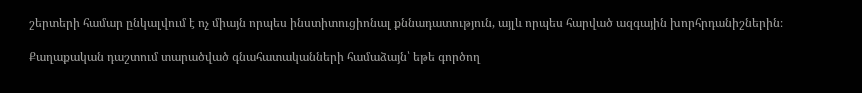շերտերի համար ընկալվում է ոչ միայն որպես ինստիտուցիոնալ քննադատություն, այլև որպես հարված ազգային խորհրդանիշներին։

Քաղաքական դաշտում տարածված գնահատականների համաձայն՝ եթե գործող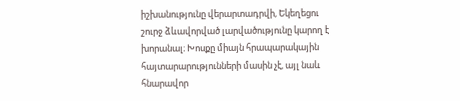իշխանությունը վերարտադրվի, Եկեղեցու շուրջ ձևավորված լարվածությունը կարող է խորանալ։ Խոսքը միայն հրապարակային հայտարարությունների մասին չէ, այլ նաև հնարավոր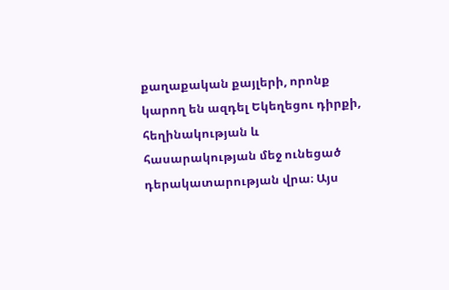քաղաքական քայլերի, որոնք կարող են ազդել Եկեղեցու դիրքի, հեղինակության և հասարակության մեջ ունեցած դերակատարության վրա։ Այս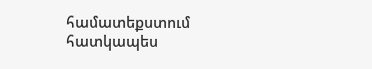համատեքստում հատկապես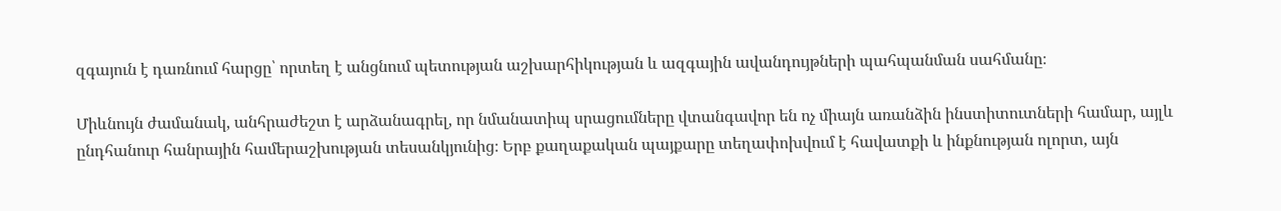զգայուն է դառնում հարցը՝ որտեղ է անցնում պետության աշխարհիկության և ազգային ավանդույթների պահպանման սահմանը։

Միևնույն ժամանակ, անհրաժեշտ է արձանագրել, որ նմանատիպ սրացումները վտանգավոր են ոչ միայն առանձին ինստիտուտների համար, այլև ընդհանուր հանրային համերաշխության տեսանկյունից։ Երբ քաղաքական պայքարը տեղափոխվում է հավատքի և ինքնության ոլորտ, այն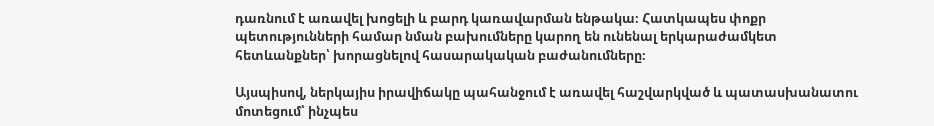դառնում է առավել խոցելի և բարդ կառավարման ենթակա։ Հատկապես փոքր պետությունների համար նման բախումները կարող են ունենալ երկարաժամկետ հետևանքներ՝ խորացնելով հասարակական բաժանումները։

Այսպիսով, ներկայիս իրավիճակը պահանջում է առավել հաշվարկված և պատասխանատու մոտեցում՝ ինչպես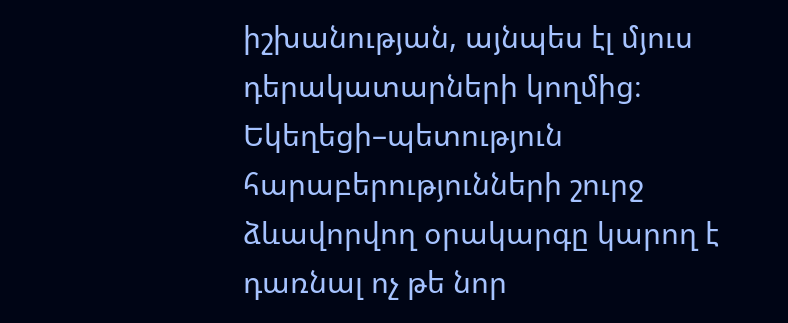իշխանության, այնպես էլ մյուս դերակատարների կողմից։ Եկեղեցի–պետություն հարաբերությունների շուրջ ձևավորվող օրակարգը կարող է դառնալ ոչ թե նոր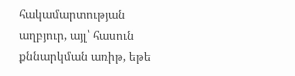հակամարտության աղբյուր, այլ՝ հասուն քննարկման առիթ, եթե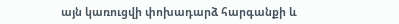այն կառուցվի փոխադարձ հարգանքի և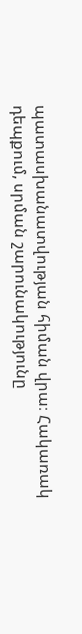պատասխանատվության հիման վրա։ Հակառակ դեպքում, սրման շարունակությունը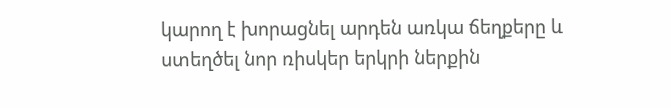կարող է խորացնել արդեն առկա ճեղքերը և ստեղծել նոր ռիսկեր երկրի ներքին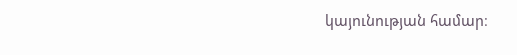կայունության համար։